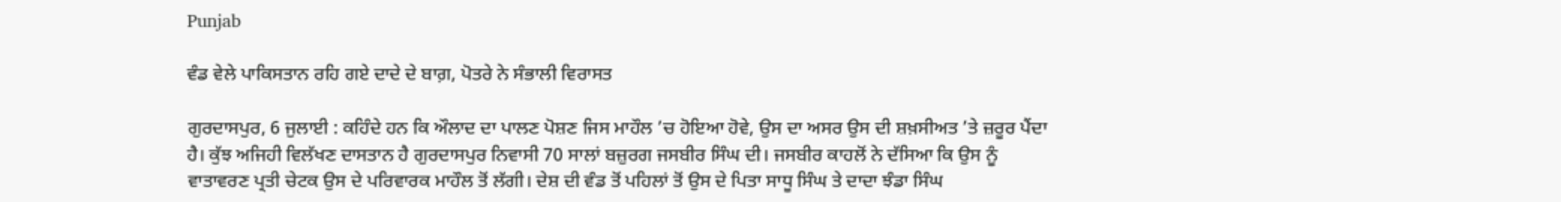Punjab

ਵੰਡ ਵੇਲੇ ਪਾਕਿਸਤਾਨ ਰਹਿ ਗਏ ਦਾਦੇ ਦੇ ਬਾਗ਼, ਪੋਤਰੇ ਨੇ ਸੰਭਾਲੀ ਵਿਰਾਸਤ

ਗੁਰਦਾਸਪੁਰ, 6 ਜੁਲਾਈ : ਕਹਿੰਦੇ ਹਨ ਕਿ ਔਲਾਦ ਦਾ ਪਾਲਣ ਪੋਸ਼ਣ ਜਿਸ ਮਾਹੌਲ ’ਚ ਹੋਇਆ ਹੋਵੇ, ਉਸ ਦਾ ਅਸਰ ਉਸ ਦੀ ਸ਼ਖ਼ਸੀਅਤ ’ਤੇ ਜ਼ਰੂਰ ਪੈਂਦਾ ਹੈ। ਕੁੱਝ ਅਜਿਹੀ ਵਿਲੱਖਣ ਦਾਸਤਾਨ ਹੈ ਗੁਰਦਾਸਪੁਰ ਨਿਵਾਸੀ 70 ਸਾਲਾਂ ਬਜ਼ੁਰਗ ਜਸਬੀਰ ਸਿੰਘ ਦੀ। ਜਸਬੀਰ ਕਾਹਲੋਂ ਨੇ ਦੱਸਿਆ ਕਿ ਉਸ ਨੂੰ ਵਾਤਾਵਰਣ ਪ੍ਰਤੀ ਚੇਟਕ ਉਸ ਦੇ ਪਰਿਵਾਰਕ ਮਾਹੌਲ ਤੋਂ ਲੱਗੀ। ਦੇਸ਼ ਦੀ ਵੰਡ ਤੋਂ ਪਹਿਲਾਂ ਤੋਂ ਉਸ ਦੇ ਪਿਤਾ ਸਾਧੂ ਸਿੰਘ ਤੇ ਦਾਦਾ ਝੰਡਾ ਸਿੰਘ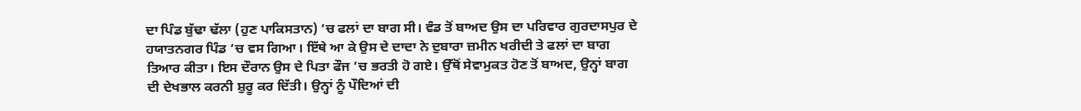ਦਾ ਪਿੰਡ ਬੁੱਢਾ ਢੱਲਾ (ਹੁਣ ਪਾਕਿਸਤਾਨ) ’ਚ ਫਲਾਂ ਦਾ ਬਾਗ ਸੀ। ਵੰਡ ਤੋਂ ਬਾਅਦ ਉਸ ਦਾ ਪਰਿਵਾਰ ਗੁਰਦਾਸਪੁਰ ਦੇ ਹਯਾਤਨਗਰ ਪਿੰਡ ’ਚ ਵਸ ਗਿਆ। ਇੱਥੇ ਆ ਕੇ ਉਸ ਦੇ ਦਾਦਾ ਨੇ ਦੁਬਾਰਾ ਜ਼ਮੀਨ ਖਰੀਦੀ ਤੇ ਫਲਾਂ ਦਾ ਬਾਗ ਤਿਆਰ ਕੀਤਾ। ਇਸ ਦੌਰਾਨ ਉਸ ਦੇ ਪਿਤਾ ਫੌਜ ’ਚ ਭਰਤੀ ਹੋ ਗਏ। ਉੱਥੋਂ ਸੇਵਾਮੁਕਤ ਹੋਣ ਤੋਂ ਬਾਅਦ, ਉਨ੍ਹਾਂ ਬਾਗ ਦੀ ਦੇਖਭਾਲ ਕਰਨੀ ਸ਼ੁਰੂ ਕਰ ਦਿੱਤੀ। ਉਨ੍ਹਾਂ ਨੂੰ ਪੌਦਿਆਂ ਦੀ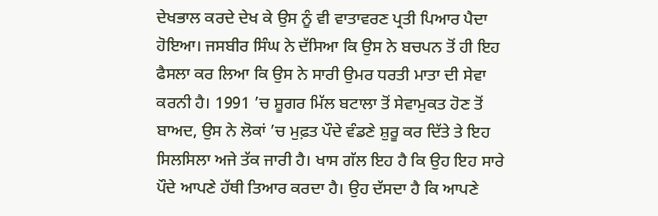ਦੇਖਭਾਲ ਕਰਦੇ ਦੇਖ ਕੇ ਉਸ ਨੂੰ ਵੀ ਵਾਤਾਵਰਣ ਪ੍ਰਤੀ ਪਿਆਰ ਪੈਦਾ ਹੋਇਆ। ਜਸਬੀਰ ਸਿੰਘ ਨੇ ਦੱਸਿਆ ਕਿ ਉਸ ਨੇ ਬਚਪਨ ਤੋਂ ਹੀ ਇਹ ਫੈਸਲਾ ਕਰ ਲਿਆ ਕਿ ਉਸ ਨੇ ਸਾਰੀ ਉਮਰ ਧਰਤੀ ਮਾਤਾ ਦੀ ਸੇਵਾ ਕਰਨੀ ਹੈ। 1991 ’ਚ ਸ਼ੂਗਰ ਮਿੱਲ ਬਟਾਲਾ ਤੋਂ ਸੇਵਾਮੁਕਤ ਹੋਣ ਤੋਂ ਬਾਅਦ, ਉਸ ਨੇ ਲੋਕਾਂ ’ਚ ਮੁਫ਼ਤ ਪੌਦੇ ਵੰਡਣੇ ਸ਼ੁਰੂ ਕਰ ਦਿੱਤੇ ਤੇ ਇਹ ਸਿਲਸਿਲਾ ਅਜੇ ਤੱਕ ਜਾਰੀ ਹੈ। ਖਾਸ ਗੱਲ ਇਹ ਹੈ ਕਿ ਉਹ ਇਹ ਸਾਰੇ ਪੌਦੇ ਆਪਣੇ ਹੱਥੀ ਤਿਆਰ ਕਰਦਾ ਹੈ। ਉਹ ਦੱਸਦਾ ਹੈ ਕਿ ਆਪਣੇ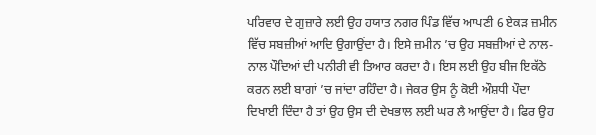ਪਰਿਵਾਰ ਦੇ ਗੁਜ਼ਾਰੇ ਲਈ ਉਹ ਹਯਾਤ ਨਗਰ ਪਿੰਡ ਵਿੱਚ ਆਪਣੀ 6 ਏਕੜ ਜ਼ਮੀਨ ਵਿੱਚ ਸਬਜ਼ੀਆਂ ਆਦਿ ਉਗਾਉਂਦਾ ਹੈ। ਇਸੇ ਜ਼ਮੀਨ ’ਚ ਉਹ ਸਬਜ਼ੀਆਂ ਦੇ ਨਾਲ-ਨਾਲ ਪੌਦਿਆਂ ਦੀ ਪਨੀਰੀ ਵੀ ਤਿਆਰ ਕਰਦਾ ਹੈ। ਇਸ ਲਈ ਉਹ ਬੀਜ ਇਕੱਠੇ ਕਰਨ ਲਈ ਬਾਗਾਂ ’ਚ ਜਾਂਦਾ ਰਹਿੰਦਾ ਹੈ। ਜੇਕਰ ਉਸ ਨੂੰ ਕੋਈ ਔਸ਼ਧੀ ਪੌਦਾ ਦਿਖਾਈ ਦਿੰਦਾ ਹੈ ਤਾਂ ਉਹ ਉਸ ਦੀ ਦੇਖਭਾਲ ਲਈ ਘਰ ਲੈ ਆਉਂਦਾ ਹੈ। ਫਿਰ ਉਹ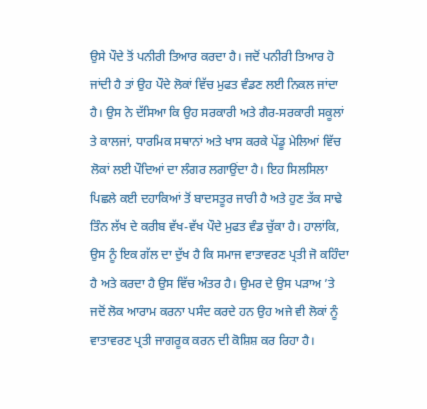ਉਸੇ ਪੌਦੇ ਤੋਂ ਪਨੀਰੀ ਤਿਆਰ ਕਰਦਾ ਹੈ। ਜਦੋਂ ਪਨੀਰੀ ਤਿਆਰ ਹੋ ਜਾਂਦੀ ਹੈ ਤਾਂ ਉਹ ਪੌਦੇ ਲੋਕਾਂ ਵਿੱਚ ਮੁਫਤ ਵੰਡਣ ਲਈ ਨਿਕਲ ਜਾਂਦਾ ਹੈ। ਉਸ ਨੇ ਦੱਸਿਆ ਕਿ ਉਹ ਸਰਕਾਰੀ ਅਤੇ ਗੈਰ-ਸਰਕਾਰੀ ਸਕੂਲਾਂ ਤੇ ਕਾਲਜਾਂ, ਧਾਰਮਿਕ ਸਥਾਨਾਂ ਅਤੇ ਖਾਸ ਕਰਕੇ ਪੇਂਡੂ ਮੇਲਿਆਂ ਵਿੱਚ ਲੋਕਾਂ ਲਈ ਪੌਦਿਆਂ ਦਾ ਲੰਗਰ ਲਗਾਉਂਦਾ ਹੈ। ਇਹ ਸਿਲਸਿਲਾ ਪਿਛਲੇ ਕਈ ਦਹਾਕਿਆਂ ਤੋਂ ਬਾਦਸਤੂਰ ਜਾਰੀ ਹੈ ਅਤੇ ਹੁਣ ਤੱਕ ਸਾਢੇ ਤਿੰਨ ਲੱਖ ਦੇ ਕਰੀਬ ਵੱਖ-ਵੱਖ ਪੌਦੇ ਮੁਫਤ ਵੰਡ ਚੁੱਕਾ ਹੈ। ਹਾਲਾਂਕਿ, ਉਸ ਨੂੰ ਇਕ ਗੱਲ ਦਾ ਦੁੱਖ ਹੈ ਕਿ ਸਮਾਜ ਵਾਤਾਵਰਣ ਪ੍ਰਤੀ ਜੋ ਕਹਿੰਦਾ ਹੈ ਅਤੇ ਕਰਦਾ ਹੈ ਉਸ ਵਿੱਚ ਅੰਤਰ ਹੈ। ਉਮਰ ਦੇ ਉਸ ਪੜਾਅ ’ਤੇ ਜਦੋਂ ਲੋਕ ਆਰਾਮ ਕਰਨਾ ਪਸੰਦ ਕਰਦੇ ਹਨ ਉਹ ਅਜੇ ਵੀ ਲੋਕਾਂ ਨੂੰ ਵਾਤਾਵਰਣ ਪ੍ਰਤੀ ਜਾਗਰੂਕ ਕਰਨ ਦੀ ਕੋਸ਼ਿਸ਼ ਕਰ ਰਿਹਾ ਹੈ।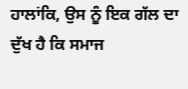ਹਾਲਾਂਕਿ, ਉਸ ਨੂੰ ਇਕ ਗੱਲ ਦਾ ਦੁੱਖ ਹੈ ਕਿ ਸਮਾਜ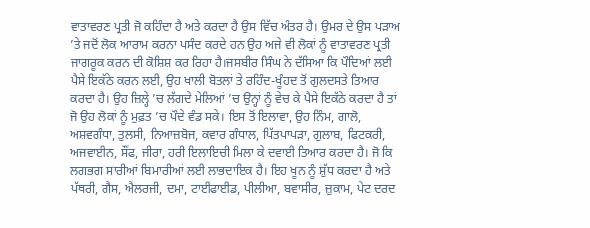ਵਾਤਾਵਰਣ ਪ੍ਰਤੀ ਜੋ ਕਹਿੰਦਾ ਹੈ ਅਤੇ ਕਰਦਾ ਹੈ ਉਸ ਵਿੱਚ ਅੰਤਰ ਹੈ। ਉਮਰ ਦੇ ਉਸ ਪੜਾਅ ’ਤੇ ਜਦੋਂ ਲੋਕ ਆਰਾਮ ਕਰਨਾ ਪਸੰਦ ਕਰਦੇ ਹਨ ਉਹ ਅਜੇ ਵੀ ਲੋਕਾਂ ਨੂੰ ਵਾਤਾਵਰਣ ਪ੍ਰਤੀ ਜਾਗਰੂਕ ਕਰਨ ਦੀ ਕੋਸ਼ਿਸ਼ ਕਰ ਰਿਹਾ ਹੈ।ਜਸਬੀਰ ਸਿੰਘ ਨੇ ਦੱਸਿਆ ਕਿ ਪੌਦਿਆਂ ਲਈ ਪੈਸੇ ਇਕੱਠੇ ਕਰਨ ਲਈ, ਉਹ ਖਾਲੀ ਬੋਤਲਾਂ ਤੇ ਰਹਿੰਦ-ਖੂੰਹਦ ਤੋਂ ਗੁਲਦਸਤੇ ਤਿਆਰ ਕਰਦਾ ਹੈ। ਉਹ ਜ਼ਿਲ੍ਹੇ ’ਚ ਲੱਗਦੇ ਮੇਲਿਆਂ ’ਚ ਉਨ੍ਹਾਂ ਨੂੰ ਵੇਚ ਕੇ ਪੈਸੇ ਇਕੱਠੇ ਕਰਦਾ ਹੈ ਤਾਂ ਜੋ ਉਹ ਲੋਕਾਂ ਨੂੰ ਮੁਫ਼ਤ ’ਚ ਪੌਦੇ ਵੰਡ ਸਕੇ। ਇਸ ਤੋਂ ਇਲਾਵਾ, ਉਹ ਨਿੰਮ, ਗਾਲੋ, ਅਸ਼ਵਗੰਧਾ, ਤੁਲਸੀ, ਨਿਆਜ਼ਬੋਜ, ਕਵਾਰ ਗੰਧਾਲ, ਪਿੱਤਪਾਪੜਾ, ਗੁਲਾਬ, ਫਿਟਕਰੀ, ਅਜਵਾਈਨ, ਸੌਂਫ, ਜੀਰਾ, ਹਰੀ ਇਲਾਇਚੀ ਮਿਲਾ ਕੇ ਦਵਾਈ ਤਿਆਰ ਕਰਦਾ ਹੈ। ਜੋ ਕਿ ਲਗਭਗ ਸਾਰੀਆਂ ਬਿਮਾਰੀਆਂ ਲਈ ਲਾਭਦਾਇਕ ਹੈ। ਇਹ ਖੂਨ ਨੂੰ ਸ਼ੁੱਧ ਕਰਦਾ ਹੈ ਅਤੇ ਪੱਥਰੀ, ਗੈਸ, ਐਲਰਜੀ, ਦਮਾ, ਟਾਈਫਾਈਡ, ਪੀਲੀਆ, ਬਵਾਸੀਰ, ਜ਼ੁਕਾਮ, ਪੇਟ ਦਰਦ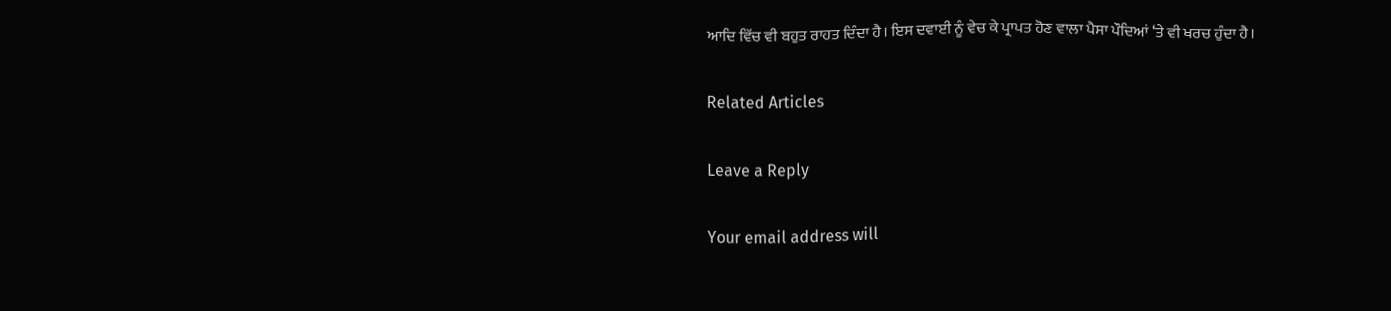ਆਦਿ ਵਿੱਚ ਵੀ ਬਹੁਤ ਰਾਹਤ ਦਿੰਦਾ ਹੈ। ਇਸ ਦਵਾਈ ਨੂੰ ਵੇਚ ਕੇ ਪ੍ਰਾਪਤ ਹੋਣ ਵਾਲਾ ਪੈਸਾ ਪੌਦਿਆਂ ‘ਤੇ ਵੀ ਖਰਚ ਹੁੰਦਾ ਹੈ।

Related Articles

Leave a Reply

Your email address will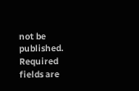not be published. Required fields are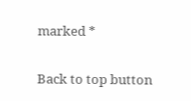marked *

Back to top button